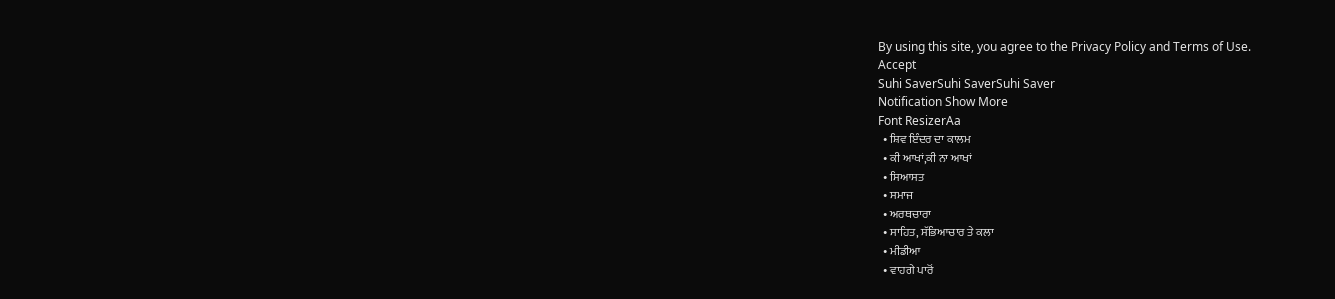By using this site, you agree to the Privacy Policy and Terms of Use.
Accept
Suhi SaverSuhi SaverSuhi Saver
Notification Show More
Font ResizerAa
  • ਸ਼ਿਵ ਇੰਦਰ ਦਾ ਕਾਲਮ
  • ਕੀ ਆਖਾਂ,ਕੀ ਨਾ ਆਖਾਂ
  • ਸਿਆਸਤ
  • ਸਮਾਜ
  • ਅਰਥਚਾਰਾ
  • ਸਾਹਿਤ, ਸੱਭਿਆਚਾਰ ਤੇ ਕਲਾ
  • ਮੀਡੀਆ
  • ਵਾਹਗੇ ਪਾਰੋਂ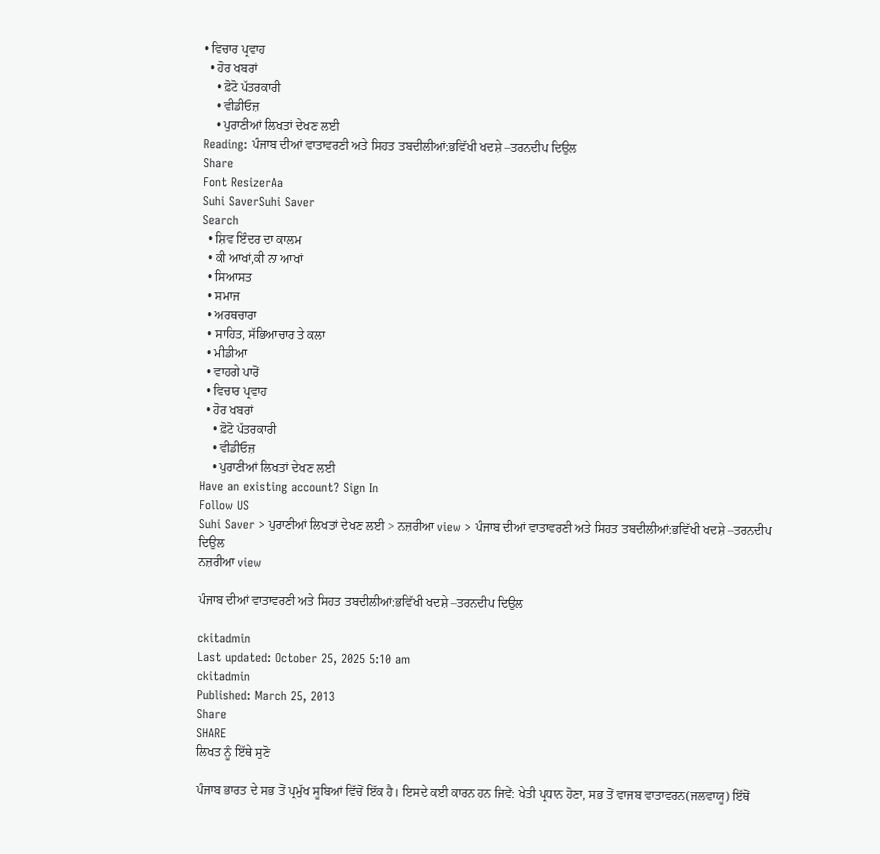• ਵਿਚਾਰ ਪ੍ਰਵਾਹ
  • ਹੋਰ ਖਬਰਾਂ
    • ਫ਼ੋਟੋ ਪੱਤਰਕਾਰੀ
    • ਵੀਡੀਓਜ਼
    • ਪੁਰਾਣੀਆਂ ਲਿਖਤਾਂ ਦੇਖਣ ਲਈ
Reading: ਪੰਜਾਬ ਦੀਆਂ ਵਾਤਾਵਰਣੀ ਅਤੇ ਸਿਹਤ ਤਬਦੀਲੀਆਂ:ਭਵਿੱਖੀ ਖਦਸ਼ੇ –ਤਰਨਦੀਪ ਦਿਉਲ
Share
Font ResizerAa
Suhi SaverSuhi Saver
Search
  • ਸ਼ਿਵ ਇੰਦਰ ਦਾ ਕਾਲਮ
  • ਕੀ ਆਖਾਂ,ਕੀ ਨਾ ਆਖਾਂ
  • ਸਿਆਸਤ
  • ਸਮਾਜ
  • ਅਰਥਚਾਰਾ
  • ਸਾਹਿਤ, ਸੱਭਿਆਚਾਰ ਤੇ ਕਲਾ
  • ਮੀਡੀਆ
  • ਵਾਹਗੇ ਪਾਰੋਂ
  • ਵਿਚਾਰ ਪ੍ਰਵਾਹ
  • ਹੋਰ ਖਬਰਾਂ
    • ਫ਼ੋਟੋ ਪੱਤਰਕਾਰੀ
    • ਵੀਡੀਓਜ਼
    • ਪੁਰਾਣੀਆਂ ਲਿਖਤਾਂ ਦੇਖਣ ਲਈ
Have an existing account? Sign In
Follow US
Suhi Saver > ਪੁਰਾਣੀਆਂ ਲਿਖਤਾਂ ਦੇਖਣ ਲਈ > ਨਜ਼ਰੀਆ view > ਪੰਜਾਬ ਦੀਆਂ ਵਾਤਾਵਰਣੀ ਅਤੇ ਸਿਹਤ ਤਬਦੀਲੀਆਂ:ਭਵਿੱਖੀ ਖਦਸ਼ੇ –ਤਰਨਦੀਪ ਦਿਉਲ
ਨਜ਼ਰੀਆ view

ਪੰਜਾਬ ਦੀਆਂ ਵਾਤਾਵਰਣੀ ਅਤੇ ਸਿਹਤ ਤਬਦੀਲੀਆਂ:ਭਵਿੱਖੀ ਖਦਸ਼ੇ –ਤਰਨਦੀਪ ਦਿਉਲ

ckitadmin
Last updated: October 25, 2025 5:10 am
ckitadmin
Published: March 25, 2013
Share
SHARE
ਲਿਖਤ ਨੂੰ ਇੱਥੇ ਸੁਣੋ

ਪੰਜਾਬ ਭਾਰਤ ਦੇ ਸਭ ਤੋਂ ਪ੍ਰਮੁੱਖ ਸੂਬਿਆਂ ਵਿੱਚੋਂ ਇੱਕ ਹੈ। ਇਸਦੇ ਕਈ ਕਾਰਨ ਹਨ ਜਿਵੇਂ: ਖੇਤੀ ਪ੍ਰਧਾਨ ਹੋਣਾ, ਸਭ ਤੋਂ ਵਾਜਬ ਵਾਤਾਵਰਨ(ਜਲਵਾਯੂ) ਇੱਥੋਂ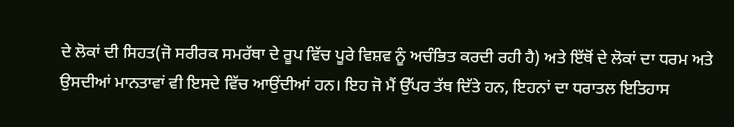ਦੇ ਲੋਕਾਂ ਦੀ ਸਿਹਤ(ਜੋ ਸਰੀਰਕ ਸਮਰੱਥਾ ਦੇ ਰੂਪ ਵਿੱਚ ਪੂਰੇ ਵਿਸ਼ਵ ਨੂੰ ਅਚੰਭਿਤ ਕਰਦੀ ਰਹੀ ਹੈ) ਅਤੇ ਇੱਥੋਂ ਦੇ ਲੋਕਾਂ ਦਾ ਧਰਮ ਅਤੇ ਉਸਦੀਆਂ ਮਾਨਤਾਵਾਂ ਵੀ ਇਸਦੇ ਵਿੱਚ ਆਉਂਦੀਆਂ ਹਨ। ਇਹ ਜੋ ਮੈਂ ਉੱਪਰ ਤੱਥ ਦਿੱਤੇ ਹਨ, ਇਹਨਾਂ ਦਾ ਧਰਾਤਲ ਇਤਿਹਾਸ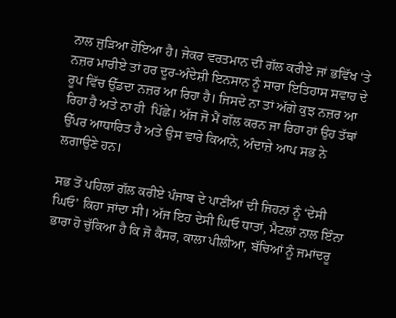ਨਾਲ ਜੁੜਿਆ ਹੋਇਆ ਹੈ। ਜੇਕਰ ਵਰਤਮਾਨ ਦੀ ਗੱਲ ਕਰੀਏ ਜਾਂ ਭਵਿੱਖ ‘ਤੇ ਨਜ਼ਰ ਮਾਰੀਏ ਤਾਂ ਹਰ ਦੂਰ-ਅੰਦੇਸ਼ੀ ਇਨਸਾਨ ਨੂੰ ਸਾਰਾ ਇਤਿਹਾਸ ਸਵਾਹ ਦੇ ਰੂਪ ਵਿੱਚ ਉੱਡਦਾ ਨਜ਼ਰ ਆ ਰਿਹਾ ਹੈ। ਜਿਸਦੇ ਨਾ ਤਾਂ ਅੱਗੇ ਕੁਝ ਨਜ਼ਰ ਆ ਰਿਹਾ ਹੈ ਅਤੇ ਨਾ ਹੀ  ਪਿੱਛੇ। ਅੱਜ ਜੋ ਮੈਂ ਗੱਲ ਕਰਨ ਜਾ ਰਿਹਾ ਹਾਂ ਉਹ ਤੱਥਾਂ ਉੱਪਰ ਆਧਾਰਿਤ ਹੈ ਅਤੇ ਉਸ ਵਾਰੇ ਕਿਆਨੇ, ਅੰਦਾਜ਼ੇ ਆਪ ਸਭ ਨੇ ਲਗਾਉਣੇ ਹਨ।

ਸਭ ਤੋਂ ਪਹਿਲਾਂ ਗੱਲ ਕਰੀਏ ਪੰਜਾਬ ਦੇ ਪਾਣੀਆਂ ਦੀ ਜਿਹਨਾਂ ਨੂੰ ‘ਦੇਸੀ ਘਿਓ’ ਕਿਹਾ ਜਾਂਦਾ ਸੀ। ਅੱਜ ਇਹ ਦੇਸੀ ਘਿਓ ਧਾਤਾਂ, ਮੈਟਲਾਂ ਨਾਲ ਇੰਨਾ ਭਾਰਾ ਹੋ ਚੁੱਕਿਆ ਹੈ ਕਿ ਜੋ ਕੈਂਸਰ, ਕਾਲਾ ਪੀਲੀਆ, ਬੱਚਿਆਂ ਨੂੰ ਜਮਾਂਦਰੂ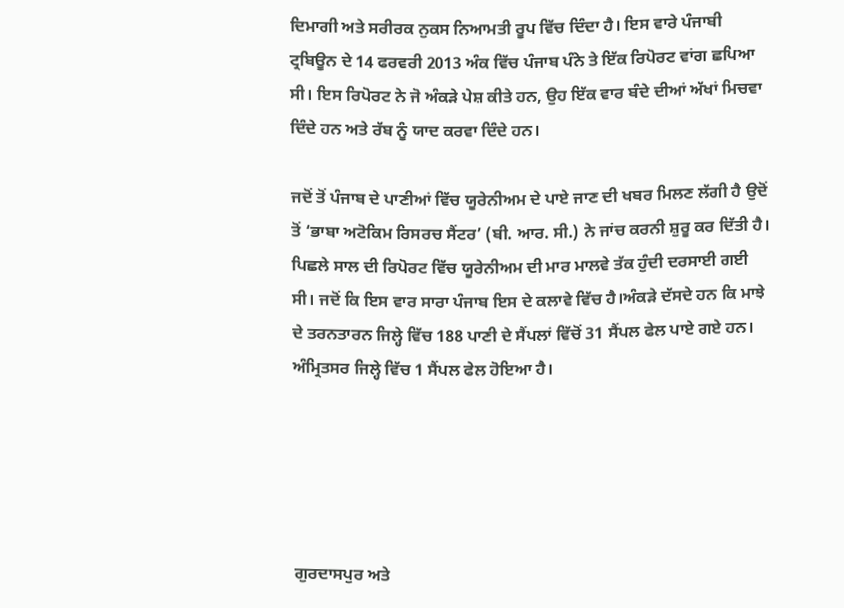ਦਿਮਾਗੀ ਅਤੇ ਸਰੀਰਕ ਨੁਕਸ ਨਿਆਮਤੀ ਰੂਪ ਵਿੱਚ ਦਿੰਦਾ ਹੈ। ਇਸ ਵਾਰੇ ਪੰਜਾਬੀ ਟ੍ਰਬਿਊਨ ਦੇ 14 ਫਰਵਰੀ 2013 ਅੰਕ ਵਿੱਚ ਪੰਜਾਬ ਪੰਨੇ ਤੇ ਇੱਕ ਰਿਪੋਰਟ ਵਾਂਗ ਛਪਿਆ ਸੀ। ਇਸ ਰਿਪੋਰਟ ਨੇ ਜੋ ਅੰਕੜੇ ਪੇਸ਼ ਕੀਤੇ ਹਨ, ਉਹ ਇੱਕ ਵਾਰ ਬੰਦੇ ਦੀਆਂ ਅੱਖਾਂ ਮਿਚਵਾ ਦਿੰਦੇ ਹਨ ਅਤੇ ਰੱਬ ਨੂੰ ਯਾਦ ਕਰਵਾ ਦਿੰਦੇ ਹਨ।

ਜਦੋਂ ਤੋਂ ਪੰਜਾਬ ਦੇ ਪਾਣੀਆਂ ਵਿੱਚ ਯੂਰੇਨੀਅਮ ਦੇ ਪਾਏ ਜਾਣ ਦੀ ਖਬਰ ਮਿਲਣ ਲੱਗੀ ਹੈ ਉਦੋਂ ਤੋਂ ‘ਭਾਬਾ ਅਟੋਕਿਮ ਰਿਸਰਚ ਸੈਂਟਰ’ (ਬੀ. ਆਰ. ਸੀ.) ਨੇ ਜਾਂਚ ਕਰਨੀ ਸ਼ੁਰੂ ਕਰ ਦਿੱਤੀ ਹੈ। ਪਿਛਲੇ ਸਾਲ ਦੀ ਰਿਪੋਰਟ ਵਿੱਚ ਯੂਰੇਨੀਅਮ ਦੀ ਮਾਰ ਮਾਲਵੇ ਤੱਕ ਹੁੰਦੀ ਦਰਸਾਈ ਗਈ ਸੀ। ਜਦੋਂ ਕਿ ਇਸ ਵਾਰ ਸਾਰਾ ਪੰਜਾਬ ਇਸ ਦੇ ਕਲਾਵੇ ਵਿੱਚ ਹੈ।ਅੰਕੜੇ ਦੱਸਦੇ ਹਨ ਕਿ ਮਾਝੇ ਦੇ ਤਰਨਤਾਰਨ ਜਿਲ੍ਹੇ ਵਿੱਚ 188 ਪਾਣੀ ਦੇ ਸੈਂਪਲਾਂ ਵਿੱਚੋਂ 31 ਸੈਂਪਲ ਫੇਲ ਪਾਏ ਗਏ ਹਨ। ਅੰਮ੍ਰਿਤਸਰ ਜਿਲ੍ਹੇ ਵਿੱਚ 1 ਸੈਂਪਲ ਫੇਲ ਹੋਇਆ ਹੈ।





ਗੁਰਦਾਸਪੁਰ ਅਤੇ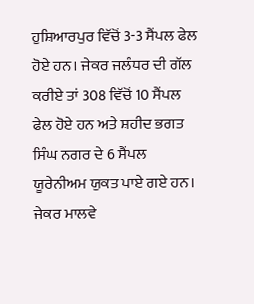ਹੁਸ਼ਿਆਰਪੁਰ ਵਿੱਚੋਂ 3-3 ਸੈਂਪਲ ਫੇਲ ਹੋਏ ਹਨ। ਜੇਕਰ ਜਲੰਧਰ ਦੀ ਗੱਲ ਕਰੀਏ ਤਾਂ 308 ਵਿੱਚੋਂ 10 ਸੈਂਪਲ ਫੇਲ ਹੋਏ ਹਨ ਅਤੇ ਸ਼ਹੀਦ ਭਗਤ ਸਿੰਘ ਨਗਰ ਦੇ 6 ਸੈਂਪਲ ਯੂਰੇਨੀਅਮ ਯੁਕਤ ਪਾਏ ਗਏ ਹਨ। ਜੇਕਰ ਮਾਲਵੇ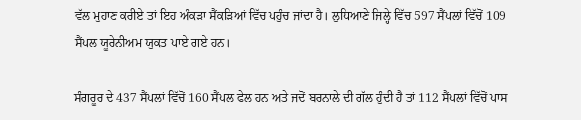ਵੱਲ ਮੁਹਾਣ ਕਰੀਏ ਤਾਂ ਇਹ ਅੰਕੜਾ ਸੈਂਕੜਿਆਂ ਵਿੱਚ ਪਹੁੰਚ ਜਾਂਦਾ ਹੈ। ਲੁਧਿਆਣੇ ਜਿਲ੍ਹੇ ਵਿੱਚ 597 ਸੈਂਪਲਾਂ ਵਿੱਚੋਂ 109 ਸੈਂਪਲ ਯੂਰੇਨੀਅਮ ਯੁਕਤ ਪਾਏ ਗਏ ਹਨ।

ਸੰਗਰੂਰ ਦੇ 437 ਸੈਂਪਲਾਂ ਵਿੱਚੋਂ 160 ਸੈਂਪਲ ਫੇਲ ਹਨ ਅਤੇ ਜਦੋਂ ਬਰਨਾਲੇ ਦੀ ਗੱਲ ਹੁੰਦੀ ਹੈ ਤਾਂ 112 ਸੈਂਪਲਾਂ ਵਿੱਚੋਂ ਪਾਸ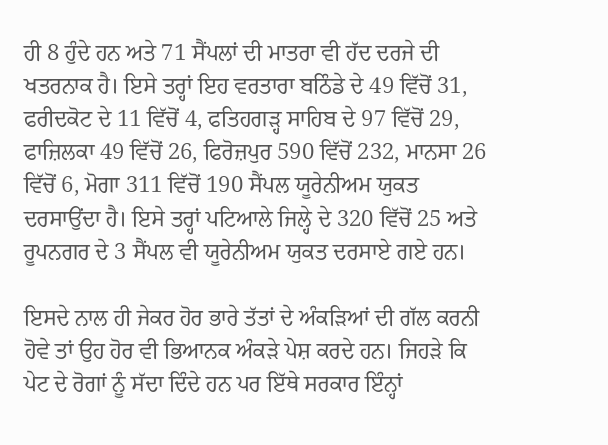ਹੀ 8 ਹੁੰਦੇ ਹਨ ਅਤੇ 71 ਸੈਂਪਲਾਂ ਦੀ ਮਾਤਰਾ ਵੀ ਹੱਦ ਦਰਜੇ ਦੀ ਖਤਰਨਾਕ ਹੈ। ਇਸੇ ਤਰ੍ਹਾਂ ਇਹ ਵਰਤਾਰਾ ਬਠਿੰਡੇ ਦੇ 49 ਵਿੱਚੋਂ 31, ਫਰੀਦਕੋਟ ਦੇ 11 ਵਿੱਚੋਂ 4, ਫਤਿਹਗੜ੍ਹ ਸਾਹਿਬ ਦੇ 97 ਵਿੱਚੋਂ 29, ਫਾਜ਼ਿਲਕਾ 49 ਵਿੱਚੋਂ 26, ਫਿਰੋਜ਼ਪੁਰ 590 ਵਿੱਚੋਂ 232, ਮਾਨਸਾ 26 ਵਿੱਚੋਂ 6, ਮੋਗਾ 311 ਵਿੱਚੋਂ 190 ਸੈਂਪਲ ਯੂਰੇਨੀਅਮ ਯੁਕਤ ਦਰਸਾਉਂਦਾ ਹੈ। ਇਸੇ ਤਰ੍ਹਾਂ ਪਟਿਆਲੇ ਜਿਲ੍ਹੇ ਦੇ 320 ਵਿੱਚੋਂ 25 ਅਤੇ ਰੂਪਨਗਰ ਦੇ 3 ਸੈਂਪਲ ਵੀ ਯੂਰੇਨੀਅਮ ਯੁਕਤ ਦਰਸਾਏ ਗਏ ਹਨ।

ਇਸਦੇ ਨਾਲ ਹੀ ਜੇਕਰ ਹੋਰ ਭਾਰੇ ਤੱਤਾਂ ਦੇ ਅੰਕੜਿਆਂ ਦੀ ਗੱਲ ਕਰਨੀ ਹੋਵੇ ਤਾਂ ਉਹ ਹੋਰ ਵੀ ਭਿਆਨਕ ਅੰਕੜੇ ਪੇਸ਼ ਕਰਦੇ ਹਨ। ਜਿਹੜੇ ਕਿ ਪੇਟ ਦੇ ਰੋਗਾਂ ਨੂੰ ਸੱਦਾ ਦਿੰਦੇ ਹਨ ਪਰ ਇੱਥੇ ਸਰਕਾਰ ਇੰਨ੍ਹਾਂ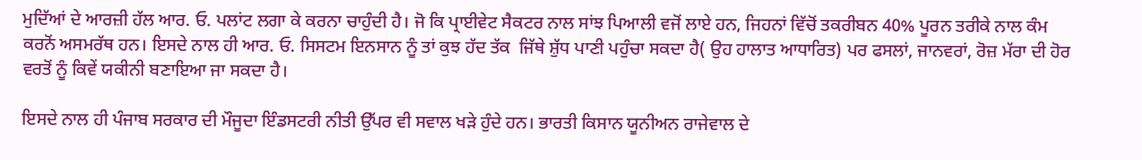ਮੁਦਿੱਆਂ ਦੇ ਆਰਜ਼ੀ ਹੱਲ ਆਰ. ਓ. ਪਲਾਂਟ ਲਗਾ ਕੇ ਕਰਨਾ ਚਾਹੁੰਦੀ ਹੈ। ਜੋ ਕਿ ਪ੍ਰਾਈਵੇਟ ਸੈਕਟਰ ਨਾਲ ਸਾਂਝ ਪਿਆਲੀ ਵਜੋਂ ਲਾਏ ਹਨ, ਜਿਹਨਾਂ ਵਿੱਚੋਂ ਤਕਰੀਬਨ 40% ਪੂਰਨ ਤਰੀਕੇ ਨਾਲ ਕੰਮ ਕਰਨੋਂ ਅਸਮਰੱਥ ਹਨ। ਇਸਦੇ ਨਾਲ ਹੀ ਆਰ. ਓ. ਸਿਸਟਮ ਇਨਸਾਨ ਨੂੰ ਤਾਂ ਕੁਝ ਹੱਦ ਤੱਕ  ਜਿੱਥੇ ਸ਼ੁੱਧ ਪਾਣੀ ਪਹੁੰਚਾ ਸਕਦਾ ਹੈ( ਉਹ ਹਾਲਾਤ ਆਧਾਰਿਤ) ਪਰ ਫਸਲਾਂ, ਜਾਨਵਰਾਂ, ਰੋਜ਼ ਮੱਰਾ ਦੀ ਹੋਰ ਵਰਤੋਂ ਨੂੰ ਕਿਵੇਂ ਯਕੀਨੀ ਬਣਾਇਆ ਜਾ ਸਕਦਾ ਹੈ।

ਇਸਦੇ ਨਾਲ ਹੀ ਪੰਜਾਬ ਸਰਕਾਰ ਦੀ ਮੌਜੂਦਾ ਇੰਡਸਟਰੀ ਨੀਤੀ ਉੱਪਰ ਵੀ ਸਵਾਲ ਖੜੇ ਹੁੰਦੇ ਹਨ। ਭਾਰਤੀ ਕਿਸਾਨ ਯੂਨੀਅਨ ਰਾਜੇਵਾਲ ਦੇ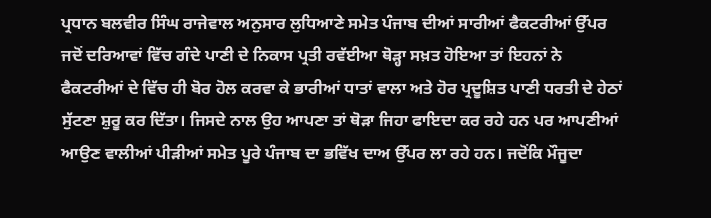ਪ੍ਰਧਾਨ ਬਲਵੀਰ ਸਿੰਘ ਰਾਜੇਵਾਲ ਅਨੁਸਾਰ ਲੁਧਿਆਣੇ ਸਮੇਤ ਪੰਜਾਬ ਦੀਆਂ ਸਾਰੀਆਂ ਫੈਕਟਰੀਆਂ ਉੱਪਰ ਜਦੋਂ ਦਰਿਆਵਾਂ ਵਿੱਚ ਗੰਦੇ ਪਾਣੀ ਦੇ ਨਿਕਾਸ ਪ੍ਰਤੀ ਰਵੱਈਆ ਥੋੜ੍ਹਾ ਸਖ਼ਤ ਹੋਇਆ ਤਾਂ ਇਹਨਾਂ ਨੇ ਫੈਕਟਰੀਆਂ ਦੇ ਵਿੱਚ ਹੀ ਬੋਰ ਹੋਲ ਕਰਵਾ ਕੇ ਭਾਰੀਆਂ ਧਾਤਾਂ ਵਾਲਾ ਅਤੇ ਹੋਰ ਪ੍ਰਦੂਸ਼ਿਤ ਪਾਣੀ ਧਰਤੀ ਦੇ ਹੇਠਾਂ ਸੁੱਟਣਾ ਸ਼ੁਰੂ ਕਰ ਦਿੱਤਾ। ਜਿਸਦੇ ਨਾਲ ਉਹ ਆਪਣਾ ਤਾਂ ਥੋੜਾ ਜਿਹਾ ਫਾਇਦਾ ਕਰ ਰਹੇ ਹਨ ਪਰ ਆਪਣੀਆਂ ਆਉਣ ਵਾਲੀਆਂ ਪੀੜੀਆਂ ਸਮੇਤ ਪੂਰੇ ਪੰਜਾਬ ਦਾ ਭਵਿੱਖ ਦਾਅ ਉੱਪਰ ਲਾ ਰਹੇ ਹਨ। ਜਦੋਂਕਿ ਮੌਜੂਦਾ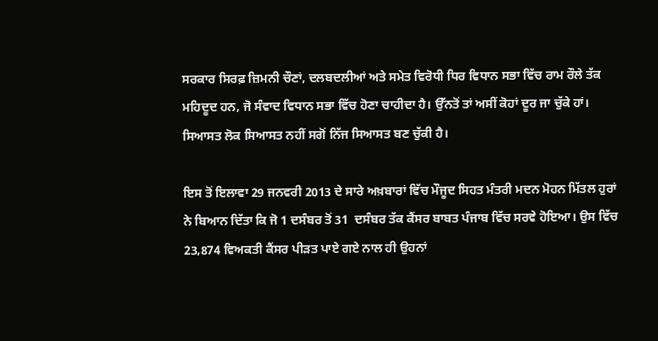ਸਰਕਾਰ ਸਿਰਫ਼ ਜ਼ਿਮਨੀ ਚੌਣਾਂ, ਦਲਬਦਲੀਆਂ ਅਤੇ ਸਮੇਤ ਵਿਰੋਧੀ ਧਿਰ ਵਿਧਾਨ ਸਭਾ ਵਿੱਚ ਰਾਮ ਰੌਲੇ ਤੱਕ ਮਹਿਦੂਦ ਹਨ, ਜੋ ਸੰਵਾਦ ਵਿਧਾਨ ਸਭਾ ਵਿੱਚ ਹੋਣਾ ਚਾਹੀਦਾ ਹੈ। ਉੱਨਤੋਂ ਤਾਂ ਅਸੀਂ ਕੋਹਾਂ ਦੂਰ ਜਾ ਚੁੱਕੇ ਹਾਂ। ਸਿਆਸਤ ਲੋਕ ਸਿਆਸਤ ਨਹੀਂ ਸਗੋਂ ਨਿੱਜ ਸਿਆਸਤ ਬਣ ਚੁੱਕੀ ਹੈ।

ਇਸ ਤੋਂ ਇਲਾਵਾ 29 ਜਨਵਰੀ 2013 ਦੇ ਸਾਰੇ ਅਖ਼ਬਾਰਾਂ ਵਿੱਚ ਮੌਜੂਦ ਸਿਹਤ ਮੰਤਰੀ ਮਦਨ ਮੋਹਨ ਮਿੱਤਲ ਹੁਰਾਂ ਨੇ ਬਿਆਨ ਦਿੱਤਾ ਕਿ ਜੋ 1 ਦਸੰਬਰ ਤੋਂ 31  ਦਸੰਬਰ ਤੱਕ ਕੈਂਸਰ ਬਾਬਤ ਪੰਜਾਬ ਵਿੱਚ ਸਰਵੇ ਹੋਇਆ। ਉਸ ਵਿੱਚ 23,874 ਵਿਅਕਤੀ ਕੈਂਸਰ ਪੀੜਤ ਪਾਏ ਗਏ ਨਾਲ ਹੀ ਉਹਨਾਂ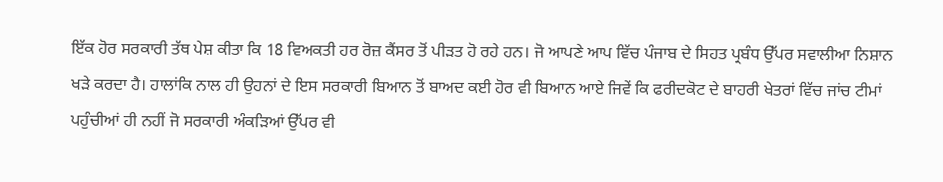ਇੱਕ ਹੋਰ ਸਰਕਾਰੀ ਤੱਥ ਪੇਸ਼ ਕੀਤਾ ਕਿ 18 ਵਿਅਕਤੀ ਹਰ ਰੋਜ਼ ਕੈਂਸਰ ਤੋਂ ਪੀੜਤ ਹੋ ਰਹੇ ਹਨ। ਜੋ ਆਪਣੇ ਆਪ ਵਿੱਚ ਪੰਜਾਬ ਦੇ ਸਿਹਤ ਪ੍ਰਬੰਧ ਉੱਪਰ ਸਵਾਲੀਆ ਨਿਸ਼ਾਨ ਖੜੇ ਕਰਦਾ ਹੈ। ਹਾਲਾਂਕਿ ਨਾਲ ਹੀ ਉਹਨਾਂ ਦੇ ਇਸ ਸਰਕਾਰੀ ਬਿਆਨ ਤੋਂ ਬਾਅਦ ਕਈ ਹੋਰ ਵੀ ਬਿਆਨ ਆਏ ਜਿਵੇਂ ਕਿ ਫਰੀਦਕੋਟ ਦੇ ਬਾਹਰੀ ਖੇਤਰਾਂ ਵਿੱਚ ਜਾਂਚ ਟੀਮਾਂ ਪਹੁੰਚੀਆਂ ਹੀ ਨਹੀਂ ਜੋ ਸਰਕਾਰੀ ਅੰਕੜਿਆਂ ਉੱਪਰ ਵੀ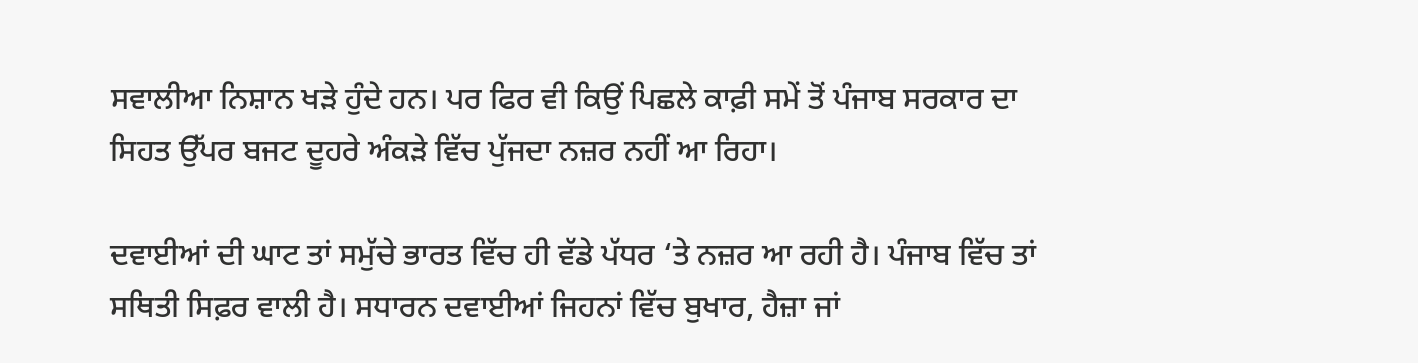ਸਵਾਲੀਆ ਨਿਸ਼ਾਨ ਖੜੇ ਹੁੰਦੇ ਹਨ। ਪਰ ਫਿਰ ਵੀ ਕਿਉਂ ਪਿਛਲੇ ਕਾਫ਼ੀ ਸਮੇਂ ਤੋਂ ਪੰਜਾਬ ਸਰਕਾਰ ਦਾ ਸਿਹਤ ਉੱਪਰ ਬਜਟ ਦੂਹਰੇ ਅੰਕੜੇ ਵਿੱਚ ਪੁੱਜਦਾ ਨਜ਼ਰ ਨਹੀਂ ਆ ਰਿਹਾ।

ਦਵਾਈਆਂ ਦੀ ਘਾਟ ਤਾਂ ਸਮੁੱਚੇ ਭਾਰਤ ਵਿੱਚ ਹੀ ਵੱਡੇ ਪੱਧਰ ‘ਤੇ ਨਜ਼ਰ ਆ ਰਹੀ ਹੈ। ਪੰਜਾਬ ਵਿੱਚ ਤਾਂ ਸਥਿਤੀ ਸਿਫ਼ਰ ਵਾਲੀ ਹੈ। ਸਧਾਰਨ ਦਵਾਈਆਂ ਜਿਹਨਾਂ ਵਿੱਚ ਬੁਖਾਰ, ਹੈਜ਼ਾ ਜਾਂ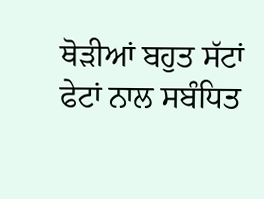ਥੋੜੀਆਂ ਬਹੁਤ ਸੱਟਾਂ ਫੇਟਾਂ ਨਾਲ ਸਬੰਧਿਤ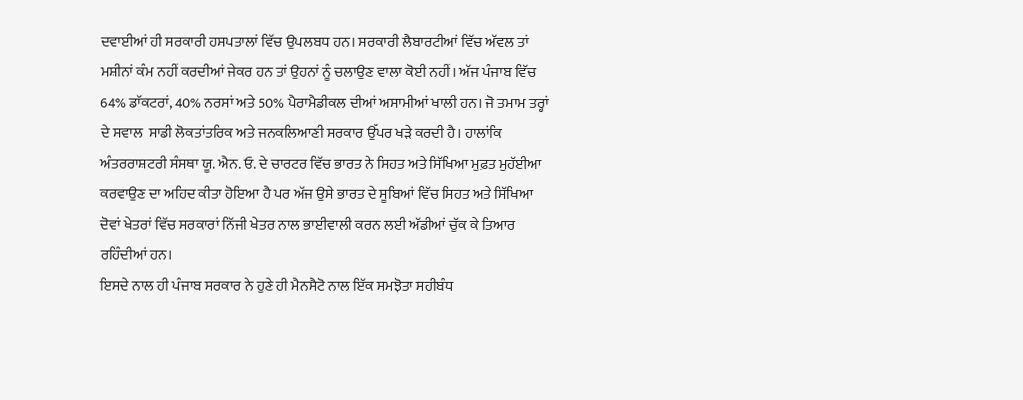ਦਵਾਈਆਂ ਹੀ ਸਰਕਾਰੀ ਹਸਪਤਾਲਾਂ ਵਿੱਚ ਉਪਲਬਧ ਹਨ। ਸਰਕਾਰੀ ਲੈਬਾਰਟੀਆਂ ਵਿੱਚ ਅੱਵਲ ਤਾਂ ਮਸ਼ੀਨਾਂ ਕੰਮ ਨਹੀਂ ਕਰਦੀਆਂ ਜੇਕਰ ਹਨ ਤਾਂ ਉਹਨਾਂ ਨੂੰ ਚਲਾਉਣ ਵਾਲਾ ਕੋਈ ਨਹੀਂ। ਅੱਜ ਪੰਜਾਬ ਵਿੱਚ 64% ਡਾੱਕਟਰਾਂ, 40% ਨਰਸਾਂ ਅਤੇ 50% ਪੈਰਾਮੈਡੀਕਲ ਦੀਆਂ ਅਸਾਮੀਆਂ ਖਾਲੀ ਹਨ। ਜੋ ਤਮਾਮ ਤਰ੍ਹਾਂ ਦੇ ਸਵਾਲ  ਸਾਡੀ ਲੋਕਤਾਂਤਰਿਕ ਅਤੇ ਜਨਕਲਿਆਣੀ ਸਰਕਾਰ ਉੱਪਰ ਖੜੇ ਕਰਦੀ ਹੈ। ਹਾਲਾਂਕਿ ਅੰਤਰਰਾਸ਼ਟਰੀ ਸੰਸਥਾ ਯੂ. ਐਨ. ਓ. ਦੇ ਚਾਰਟਰ ਵਿੱਚ ਭਾਰਤ ਨੇ ਸਿਹਤ ਅਤੇ ਸਿੱਖਿਆ ਮੁਫ਼ਤ ਮੁਹੱਈਆ ਕਰਵਾਉਣ ਦਾ ਅਹਿਦ ਕੀਤਾ ਹੋਇਆ ਹੈ ਪਰ ਅੱਜ ਉਸੇ ਭਾਰਤ ਦੇ ਸੂਬਿਆਂ ਵਿੱਚ ਸਿਹਤ ਅਤੇ ਸਿੱਖਿਆ ਦੋਵਾਂ ਖੇਤਰਾਂ ਵਿੱਚ ਸਰਕਾਰਾਂ ਨਿੱਜੀ ਖੇਤਰ ਨਾਲ ਭਾਈਵਾਲੀ ਕਰਨ ਲਈ ਅੱਡੀਆਂ ਚੁੱਕ ਕੇ ਤਿਆਰ ਰਹਿੰਦੀਆਂ ਹਨ।
ਇਸਦੇ ਨਾਲ ਹੀ ਪੰਜਾਬ ਸਰਕਾਰ ਨੇ ਹੁਣੇ ਹੀ ਮੈਨਸੈਟੋ ਨਾਲ ਇੱਕ ਸਮਝੋਤਾ ਸਹੀਬੰਧ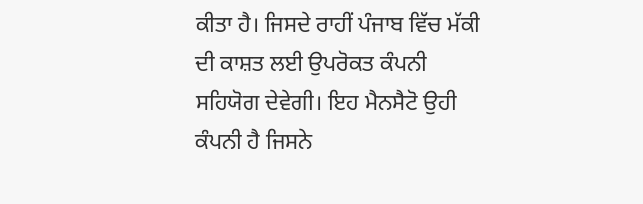ਕੀਤਾ ਹੈ। ਜਿਸਦੇ ਰਾਹੀਂ ਪੰਜਾਬ ਵਿੱਚ ਮੱਕੀ ਦੀ ਕਾਸ਼ਤ ਲਈ ਉਪਰੋਕਤ ਕੰਪਨੀ ਸਹਿਯੋਗ ਦੇਵੇਗੀ। ਇਹ ਮੈਨਸੈਟੋ ਉਹੀ ਕੰਪਨੀ ਹੈ ਜਿਸਨੇ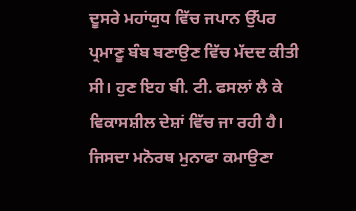ਦੂਸਰੇ ਮਹਾਂਯੁਧ ਵਿੱਚ ਜਪਾਨ ਉੱਪਰ ਪ੍ਰਮਾਣੂ ਬੰਬ ਬਣਾਉਣ ਵਿੱਚ ਮੱਦਦ ਕੀਤੀ ਸੀ। ਹੁਣ ਇਹ ਬੀ. ਟੀ. ਫਸਲਾਂ ਲੈ ਕੇ ਵਿਕਾਸਸ਼ੀਲ ਦੇਸ਼ਾਂ ਵਿੱਚ ਜਾ ਰਹੀ ਹੈ। ਜਿਸਦਾ ਮਨੋਰਥ ਮੁਨਾਫਾ ਕਮਾਉਣਾ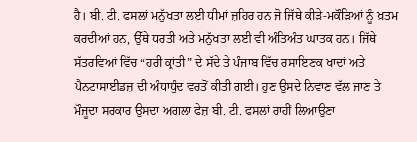ਹੈ। ਬੀ. ਟੀ. ਫਸਲਾਂ ਮਨੁੱਖਤਾ ਲਈ ਧੀਮਾਂ ਜ਼ਹਿਰ ਹਨ ਜੋ ਜਿੱਥੇ ਕੀੜੇ-ਮਕੌੜਿਆਂ ਨੂੰ ਖ਼ਤਮ ਕਰਦੀਆਂ ਹਨ, ਉੱਥੇ ਧਰਤੀ ਅਤੇ ਮਨੁੱਖਤਾ ਲਈ ਵੀ ਅੰਤਿਅੰਤ ਘਾਤਕ ਹਨ। ਜਿੱਥੇ ਸੱਤਰਵਿਆਂ ਵਿੱਚ “ਹਰੀ ਕ੍ਰਾਂਤੀ” ਦੇ ਸੱਦੇ ਤੇ ਪੰਜਾਬ ਵਿੱਚ ਰਸਾਇਣਕ ਖਾਦਾਂ ਅਤੇ ਪੈਨਟਾਸਾਈਡਜ਼ ਦੀ ਅੰਧਾਧੁੰਦ ਵਰਤੋਂ ਕੀਤੀ ਗਈ। ਹੁਣ ਉਸਦੇ ਨਿਵਾਣ ਵੱਲ ਜਾਣ ਤੇ ਮੌਜੂਦਾ ਸਰਕਾਰ ਉਸਦਾ ਅਗਲਾ ਫੇਜ਼ ਬੀ. ਟੀ. ਫਸਲਾਂ ਰਾਹੀਂ ਲਿਆਉਣਾ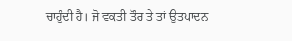ਚਾਹੁੰਦੀ ਹੈ। ਜੋ ਵਕਤੀ ਤੌਰ ਤੇ ਤਾਂ ਉਤਪਾਦਨ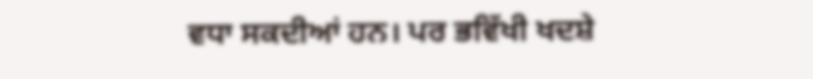ਵਧਾ ਸਕਦੀਆਂ ਹਨ। ਪਰ ਭਵਿੱਖੀ ਖਦਸ਼ੇ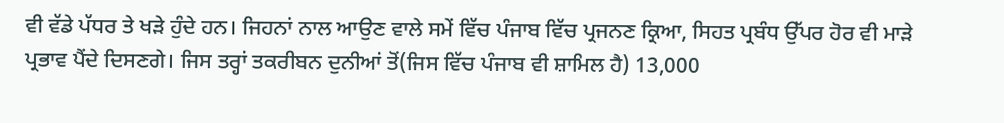ਵੀ ਵੱਡੇ ਪੱਧਰ ਤੇ ਖੜੇ ਹੁੰਦੇ ਹਨ। ਜਿਹਨਾਂ ਨਾਲ ਆਉਣ ਵਾਲੇ ਸਮੇਂ ਵਿੱਚ ਪੰਜਾਬ ਵਿੱਚ ਪ੍ਰਜਨਣ ਕ੍ਰਿਆ, ਸਿਹਤ ਪ੍ਰਬੰਧ ਉੱਪਰ ਹੋਰ ਵੀ ਮਾੜੇ ਪ੍ਰਭਾਵ ਪੈਂਦੇ ਦਿਸਣਗੇ। ਜਿਸ ਤਰ੍ਹਾਂ ਤਕਰੀਬਨ ਦੁਨੀਆਂ ਤੋਂ(ਜਿਸ ਵਿੱਚ ਪੰਜਾਬ ਵੀ ਸ਼ਾਮਿਲ ਹੈ) 13,000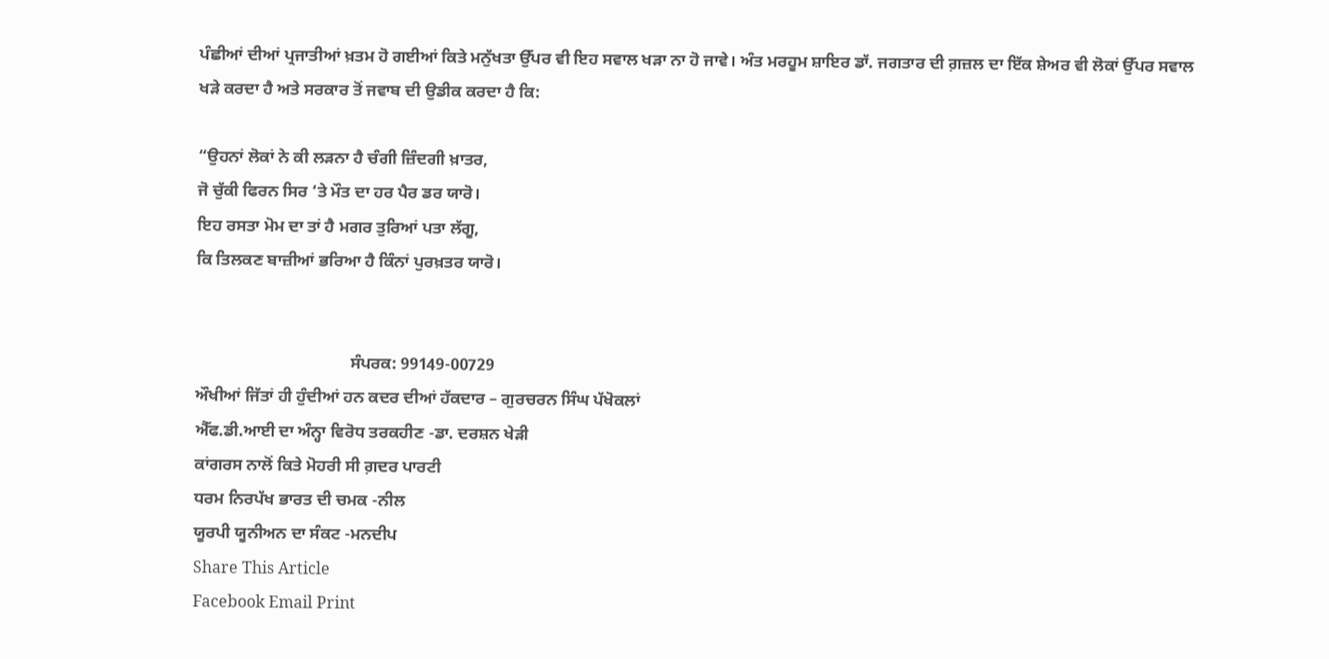ਪੰਛੀਆਂ ਦੀਆਂ ਪ੍ਰਜਾਤੀਆਂ ਖ਼ਤਮ ਹੋ ਗਈਆਂ ਕਿਤੇ ਮਨੁੱਖਤਾ ਉੱਪਰ ਵੀ ਇਹ ਸਵਾਲ ਖੜਾ ਨਾ ਹੋ ਜਾਵੇ। ਅੰਤ ਮਰਹੂਮ ਸ਼ਾਇਰ ਡਾੱ. ਜਗਤਾਰ ਦੀ ਗ਼ਜ਼ਲ ਦਾ ਇੱਕ ਸ਼ੇਅਰ ਵੀ ਲੋਕਾਂ ਉੱਪਰ ਸਵਾਲ ਖੜੇ ਕਰਦਾ ਹੈ ਅਤੇ ਸਰਕਾਰ ਤੋਂ ਜਵਾਬ ਦੀ ਉਡੀਕ ਕਰਦਾ ਹੈ ਕਿ:

“ਉਹਨਾਂ ਲੋਕਾਂ ਨੇ ਕੀ ਲੜਨਾ ਹੈ ਚੰਗੀ ਜ਼ਿੰਦਗੀ ਖ਼ਾਤਰ,
ਜੋ ਚੁੱਕੀ ਫਿਰਨ ਸਿਰ ‘ਤੇ ਮੌਤ ਦਾ ਹਰ ਪੈਰ ਡਰ ਯਾਰੋ।
ਇਹ ਰਸਤਾ ਮੋਮ ਦਾ ਤਾਂ ਹੈ ਮਗਰ ਤੁਰਿਆਂ ਪਤਾ ਲੱਗੂ,
ਕਿ ਤਿਲਕਣ ਬਾਜ਼ੀਆਂ ਭਰਿਆ ਹੈ ਕਿੰਨਾਂ ਪੁਰਖ਼ਤਰ ਯਾਰੋ।


                                     ਸੰਪਰਕ: 99149-00729
ਔਖੀਆਂ ਜਿੱਤਾਂ ਹੀ ਹੁੰਦੀਆਂ ਹਨ ਕਦਰ ਦੀਆਂ ਹੱਕਦਾਰ – ਗੁਰਚਰਨ ਸਿੰਘ ਪੱਖੋਕਲਾਂ
ਐੱਫ.ਡੀ.ਆਈ ਦਾ ਅੰਨ੍ਹਾ ਵਿਰੋਧ ਤਰਕਹੀਣ -ਡਾ. ਦਰਸ਼ਨ ਖੇੜੀ
ਕਾਂਗਰਸ ਨਾਲੋਂ ਕਿਤੇ ਮੋਹਰੀ ਸੀ ਗ਼ਦਰ ਪਾਰਟੀ
ਧਰਮ ਨਿਰਪੱਖ ਭਾਰਤ ਦੀ ਚਮਕ -ਨੀਲ
ਯੂਰਪੀ ਯੂਨੀਅਨ ਦਾ ਸੰਕਟ -ਮਨਦੀਪ
Share This Article
Facebook Email Print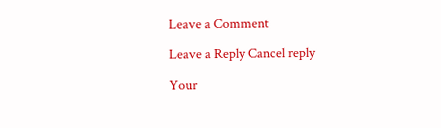Leave a Comment

Leave a Reply Cancel reply

Your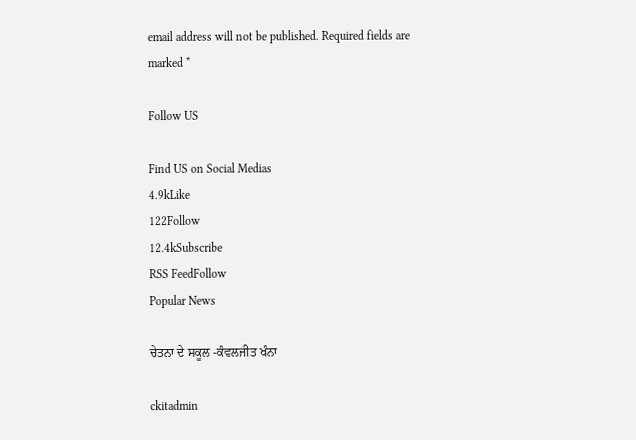email address will not be published. Required fields are marked *

Follow US

Find US on Social Medias
4.9kLike
122Follow
12.4kSubscribe
RSS FeedFollow
Popular News

ਚੇਤਨਾ ਦੇ ਸਕੂਲ -ਕੰਵਲਜੀਤ ਖੰਨਾ

ckitadmin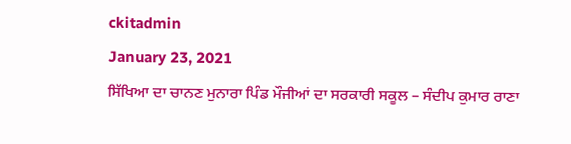ckitadmin
January 23, 2021
ਸਿੱਖਿਆ ਦਾ ਚਾਨਣ ਮੁਨਾਰਾ ਪਿੰਡ ਮੌਜੀਆਂ ਦਾ ਸਰਕਾਰੀ ਸਕੂਲ – ਸੰਦੀਪ ਕੁਮਾਰ ਰਾਣਾ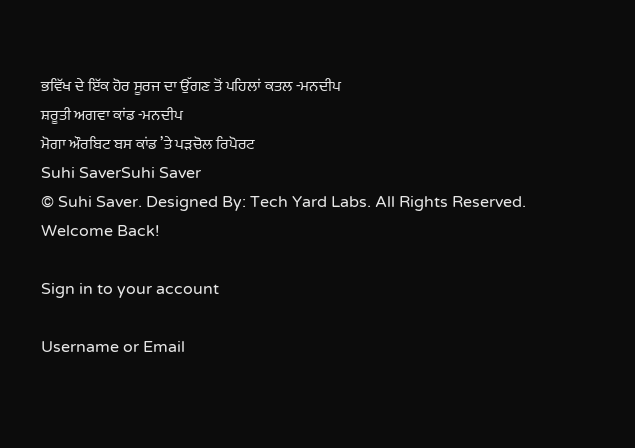ਭਵਿੱਖ ਦੇ ਇੱਕ ਹੋਰ ਸੂਰਜ ਦਾ ਉੱਗਣ ਤੋਂ ਪਹਿਲਾਂ ਕਤਲ -ਮਨਦੀਪ
ਸ਼ਰੂਤੀ ਅਗਵਾ ਕਾਂਡ -ਮਨਦੀਪ
ਮੋਗਾ ਔਰਬਿਟ ਬਸ ਕਾਂਡ ’ਤੇ ਪੜਚੋਲ ਰਿਪੋਰਟ
Suhi SaverSuhi Saver
© Suhi Saver. Designed By: Tech Yard Labs. All Rights Reserved.
Welcome Back!

Sign in to your account

Username or Email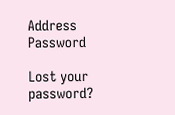Address
Password

Lost your password?